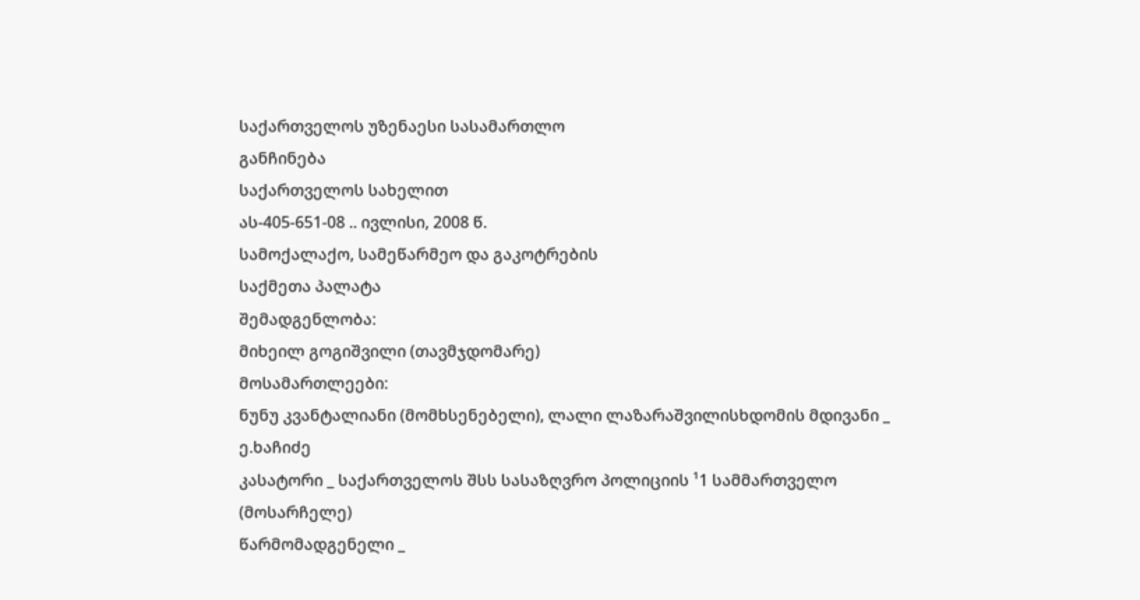საქართველოს უზენაესი სასამართლო
განჩინება
საქართველოს სახელით
ას-405-651-08 .. ივლისი, 2008 წ.
სამოქალაქო, სამეწარმეო და გაკოტრების
საქმეთა პალატა
შემადგენლობა:
მიხეილ გოგიშვილი (თავმჯდომარე)
მოსამართლეები:
ნუნუ კვანტალიანი (მომხსენებელი), ლალი ლაზარაშვილისხდომის მდივანი _ ე.ხაჩიძე
კასატორი _ საქართველოს შსს სასაზღვრო პოლიციის ¹1 სამმართველო (მოსარჩელე)
წარმომადგენელი _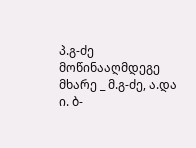პ.გ-ძე
მოწინააღმდეგე მხარე _ მ.გ-ძე, ა.და ი. ბ-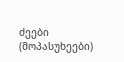ძეები
(მოპასუხეები)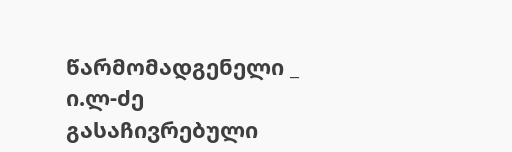წარმომადგენელი _ ი.ლ-ძე
გასაჩივრებული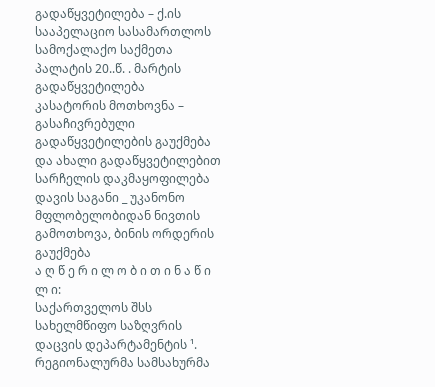გადაწყვეტილება – ქ.ის სააპელაციო სასამართლოს სამოქალაქო საქმეთა პალატის 20..წ. . მარტის გადაწყვეტილება
კასატორის მოთხოვნა – გასაჩივრებული გადაწყვეტილების გაუქმება და ახალი გადაწყვეტილებით სარჩელის დაკმაყოფილება
დავის საგანი _ უკანონო მფლობელობიდან ნივთის გამოთხოვა, ბინის ორდერის გაუქმება
ა ღ წ ე რ ი ლ ო ბ ი თ ი ნ ა წ ი ლ ი:
საქართველოს შსს სახელმწიფო საზღვრის დაცვის დეპარტამენტის ¹. რეგიონალურმა სამსახურმა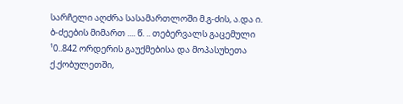სარჩელი აღძრა სასამართლოში მ.გ-ძის, ა.და ი. ბ-ძეების მიმართ .... წ. .. თებერვალს გაცემული ¹0..842 ორდერის გაუქმებისა და მოპასუხეთა ქ.ქობულეთში,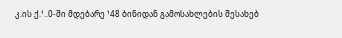კ.ის ქ.¹..0-ში მდებარე ¹48 ბინიდან გამოსახლების შესახებ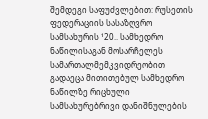შემდეგი საფუძვლებით: რუსეთის ფედერაციის სასაზღვრო სამსახურის ¹20.. სამხედრო ნაწილისაგან მოსარჩელეს სამართალმემკვიდრეობით გადაეცა მითითებულ სამხედრო ნაწილზე რიცხული სამსახურებრივი დანიშნულების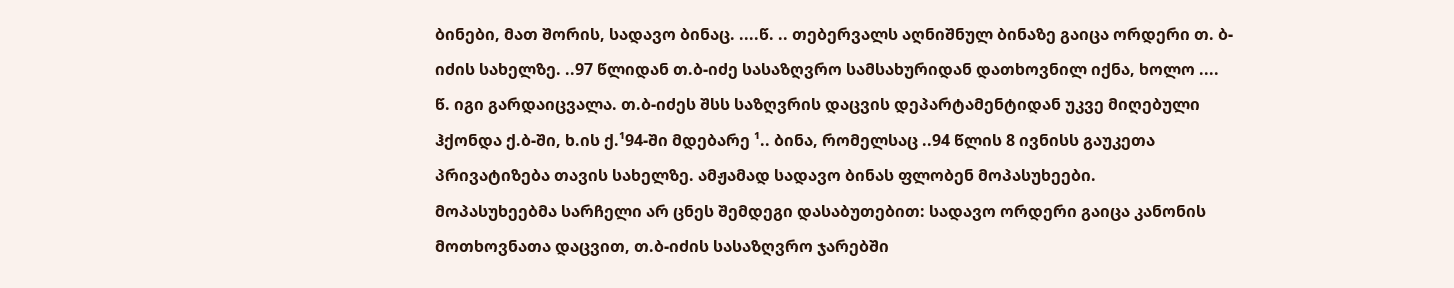ბინები, მათ შორის, სადავო ბინაც. ....წ. .. თებერვალს აღნიშნულ ბინაზე გაიცა ორდერი თ. ბ-იძის სახელზე. ..97 წლიდან თ.ბ-იძე სასაზღვრო სამსახურიდან დათხოვნილ იქნა, ხოლო .... წ. იგი გარდაიცვალა. თ.ბ-იძეს შსს საზღვრის დაცვის დეპარტამენტიდან უკვე მიღებული ჰქონდა ქ.ბ-ში, ხ.ის ქ.¹94-ში მდებარე ¹.. ბინა, რომელსაც ..94 წლის 8 ივნისს გაუკეთა პრივატიზება თავის სახელზე. ამჟამად სადავო ბინას ფლობენ მოპასუხეები.
მოპასუხეებმა სარჩელი არ ცნეს შემდეგი დასაბუთებით: სადავო ორდერი გაიცა კანონის მოთხოვნათა დაცვით, თ.ბ-იძის სასაზღვრო ჯარებში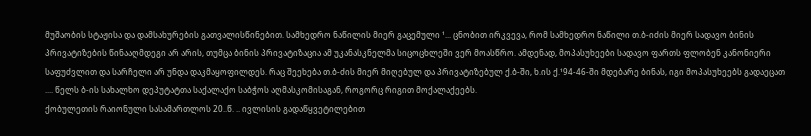მუშაობის სტაჟისა და დამსახურების გათვალისწინებით. სამხედრო ნაწილის მიერ გაცემული ¹... ცნობით ირკვევა, რომ სამხედრო ნაწილი თ.ბ-იძის მიერ სადავო ბინის პრივატიზების წინააღმდეგი არ არის, თუმცა ბინის პრივატიზაცია ამ უკანასკნელმა სიცოცხლეში ვერ მოასწრო. ამდენად, მოპასუხეები სადავო ფართს ფლობენ კანონიერი საფუძვლით და სარჩელი არ უნდა დაკმაყოფილდეს. რაც შეეხება თ.ბ-ძის მიერ მიღებულ და პრივატიზებულ ქ.ბ-ში, ხ.ის ქ.¹94-46-ში მდებარე ბინას, იგი მოპასუხეებს გადაეცათ .... წელს ბ-ის სახალხო დეპუტატთა საქალაქო საბჭოს აღმასკომისაგან, როგორც რიგით მოქალაქეებს.
ქობულეთის რაიონული სასამართლოს 20..წ. .. ივლისის გადაწყვეტილებით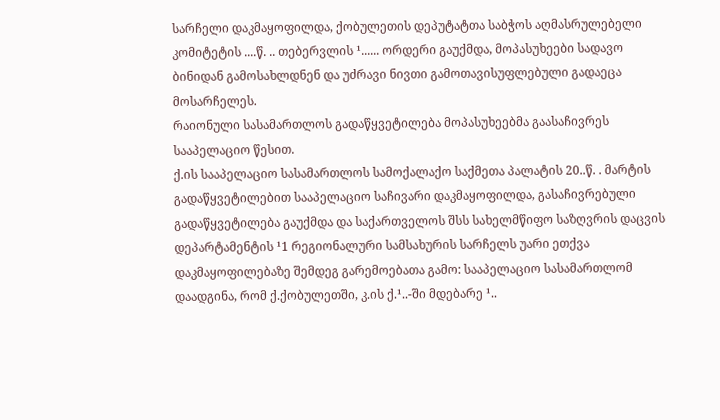სარჩელი დაკმაყოფილდა, ქობულეთის დეპუტატთა საბჭოს აღმასრულებელი კომიტეტის ....წ. .. თებერვლის ¹...... ორდერი გაუქმდა, მოპასუხეები სადავო ბინიდან გამოსახლდნენ და უძრავი ნივთი გამოთავისუფლებული გადაეცა მოსარჩელეს.
რაიონული სასამართლოს გადაწყვეტილება მოპასუხეებმა გაასაჩივრეს სააპელაციო წესით.
ქ.ის სააპელაციო სასამართლოს სამოქალაქო საქმეთა პალატის 20..წ. . მარტის გადაწყვეტილებით სააპელაციო საჩივარი დაკმაყოფილდა, გასაჩივრებული გადაწყვეტილება გაუქმდა და საქართველოს შსს სახელმწიფო საზღვრის დაცვის დეპარტამენტის ¹1 რეგიონალური სამსახურის სარჩელს უარი ეთქვა დაკმაყოფილებაზე შემდეგ გარემოებათა გამო: სააპელაციო სასამართლომ დაადგინა, რომ ქ.ქობულეთში, კ.ის ქ.¹..-ში მდებარე ¹..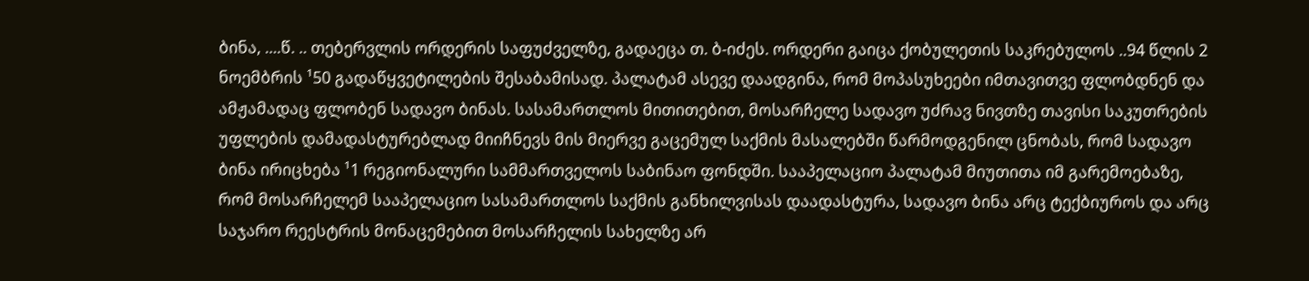ბინა, ....წ. .. თებერვლის ორდერის საფუძველზე, გადაეცა თ. ბ-იძეს. ორდერი გაიცა ქობულეთის საკრებულოს ..94 წლის 2 ნოემბრის ¹50 გადაწყვეტილების შესაბამისად. პალატამ ასევე დაადგინა, რომ მოპასუხეები იმთავითვე ფლობდნენ და ამჟამადაც ფლობენ სადავო ბინას. სასამართლოს მითითებით, მოსარჩელე სადავო უძრავ ნივთზე თავისი საკუთრების უფლების დამადასტურებლად მიიჩნევს მის მიერვე გაცემულ საქმის მასალებში წარმოდგენილ ცნობას, რომ სადავო ბინა ირიცხება ¹1 რეგიონალური სამმართველოს საბინაო ფონდში. სააპელაციო პალატამ მიუთითა იმ გარემოებაზე, რომ მოსარჩელემ სააპელაციო სასამართლოს საქმის განხილვისას დაადასტურა, სადავო ბინა არც ტექბიუროს და არც საჯარო რეესტრის მონაცემებით მოსარჩელის სახელზე არ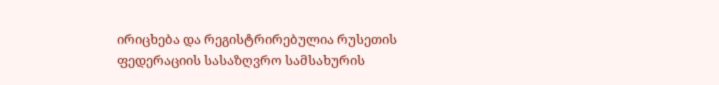ირიცხება და რეგისტრირებულია რუსეთის ფედერაციის სასაზღვრო სამსახურის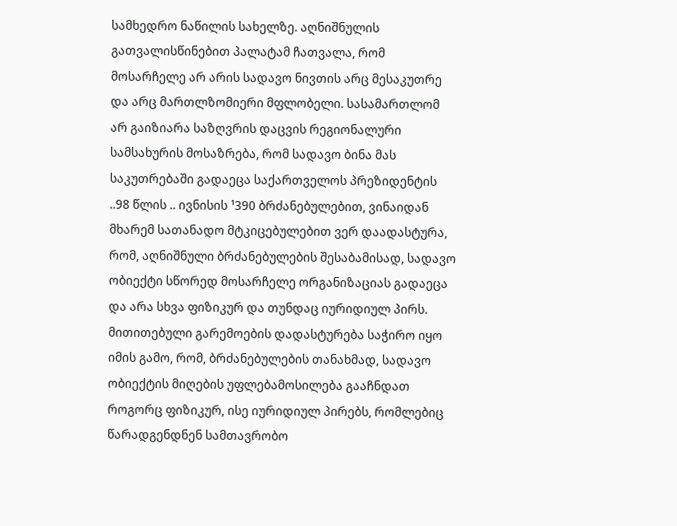სამხედრო ნაწილის სახელზე. აღნიშნულის გათვალისწინებით პალატამ ჩათვალა, რომ მოსარჩელე არ არის სადავო ნივთის არც მესაკუთრე და არც მართლზომიერი მფლობელი. სასამართლომ არ გაიზიარა საზღვრის დაცვის რეგიონალური სამსახურის მოსაზრება, რომ სადავო ბინა მას საკუთრებაში გადაეცა საქართველოს პრეზიდენტის ..98 წლის .. ივნისის ¹390 ბრძანებულებით, ვინაიდან მხარემ სათანადო მტკიცებულებით ვერ დაადასტურა, რომ, აღნიშნული ბრძანებულების შესაბამისად, სადავო ობიექტი სწორედ მოსარჩელე ორგანიზაციას გადაეცა და არა სხვა ფიზიკურ და თუნდაც იურიდიულ პირს. მითითებული გარემოების დადასტურება საჭირო იყო იმის გამო, რომ, ბრძანებულების თანახმად, სადავო ობიექტის მიღების უფლებამოსილება გააჩნდათ როგორც ფიზიკურ, ისე იურიდიულ პირებს, რომლებიც წარადგენდნენ სამთავრობო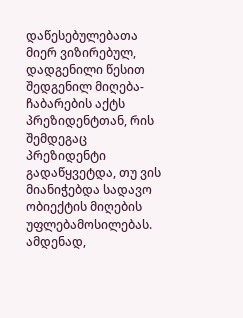დაწესებულებათა მიერ ვიზირებულ, დადგენილი წესით შედგენილ მიღება-ჩაბარების აქტს პრეზიდენტთან, რის შემდეგაც პრეზიდენტი გადაწყვეტდა, თუ ვის მიანიჭებდა სადავო ობიექტის მიღების უფლებამოსილებას. ამდენად,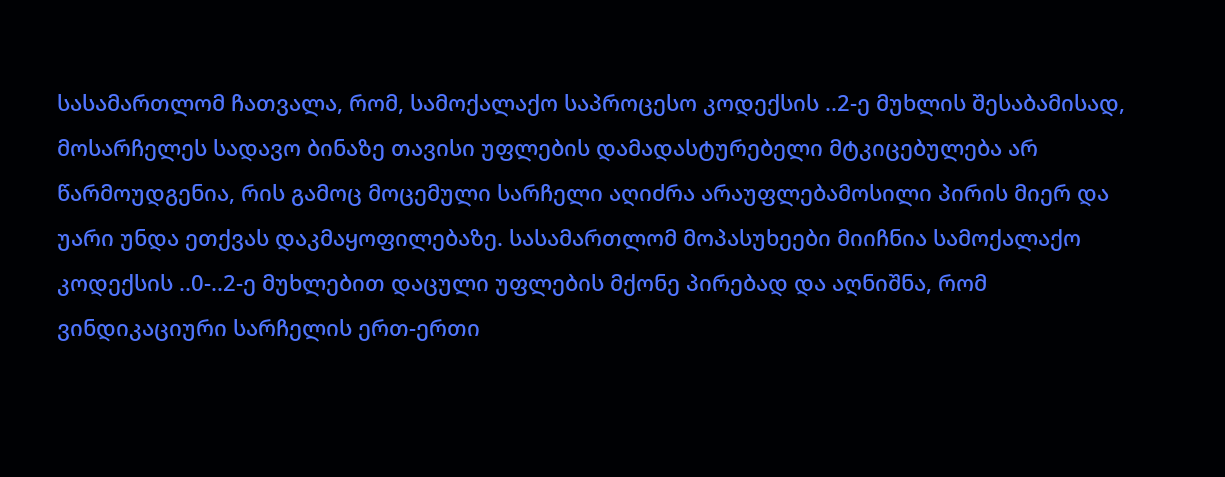სასამართლომ ჩათვალა, რომ, სამოქალაქო საპროცესო კოდექსის ..2-ე მუხლის შესაბამისად, მოსარჩელეს სადავო ბინაზე თავისი უფლების დამადასტურებელი მტკიცებულება არ წარმოუდგენია, რის გამოც მოცემული სარჩელი აღიძრა არაუფლებამოსილი პირის მიერ და უარი უნდა ეთქვას დაკმაყოფილებაზე. სასამართლომ მოპასუხეები მიიჩნია სამოქალაქო კოდექსის ..0-..2-ე მუხლებით დაცული უფლების მქონე პირებად და აღნიშნა, რომ ვინდიკაციური სარჩელის ერთ-ერთი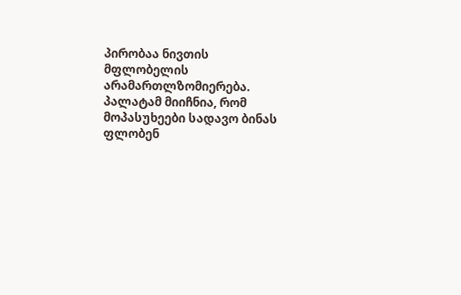პირობაა ნივთის მფლობელის არამართლზომიერება. პალატამ მიიჩნია, რომ მოპასუხეები სადავო ბინას ფლობენ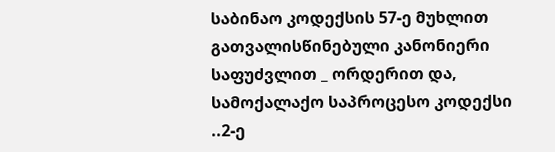საბინაო კოდექსის 57-ე მუხლით გათვალისწინებული კანონიერი საფუძვლით _ ორდერით და, სამოქალაქო საპროცესო კოდექსი ..2-ე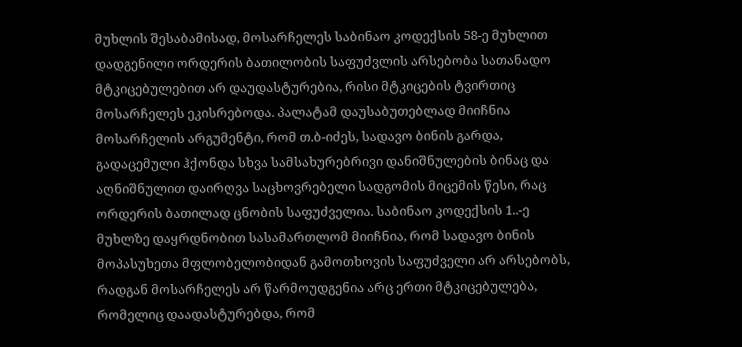მუხლის შესაბამისად, მოსარჩელეს საბინაო კოდექსის 58-ე მუხლით დადგენილი ორდერის ბათილობის საფუძვლის არსებობა სათანადო მტკიცებულებით არ დაუდასტურებია, რისი მტკიცების ტვირთიც მოსარჩელეს ეკისრებოდა. პალატამ დაუსაბუთებლად მიიჩნია მოსარჩელის არგუმენტი, რომ თ.ბ-იძეს, სადავო ბინის გარდა, გადაცემული ჰქონდა სხვა სამსახურებრივი დანიშნულების ბინაც და აღნიშნულით დაირღვა საცხოვრებელი სადგომის მიცემის წესი, რაც ორდერის ბათილად ცნობის საფუძველია. საბინაო კოდექსის 1..-ე მუხლზე დაყრდნობით სასამართლომ მიიჩნია, რომ სადავო ბინის მოპასუხეთა მფლობელობიდან გამოთხოვის საფუძველი არ არსებობს, რადგან მოსარჩელეს არ წარმოუდგენია არც ერთი მტკიცებულება, რომელიც დაადასტურებდა, რომ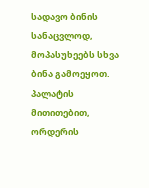სადავო ბინის სანაცვლოდ, მოპასუხეებს სხვა ბინა გამოეყოთ. პალატის მითითებით, ორდერის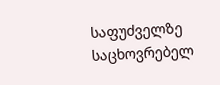საფუძველზე საცხოვრებელ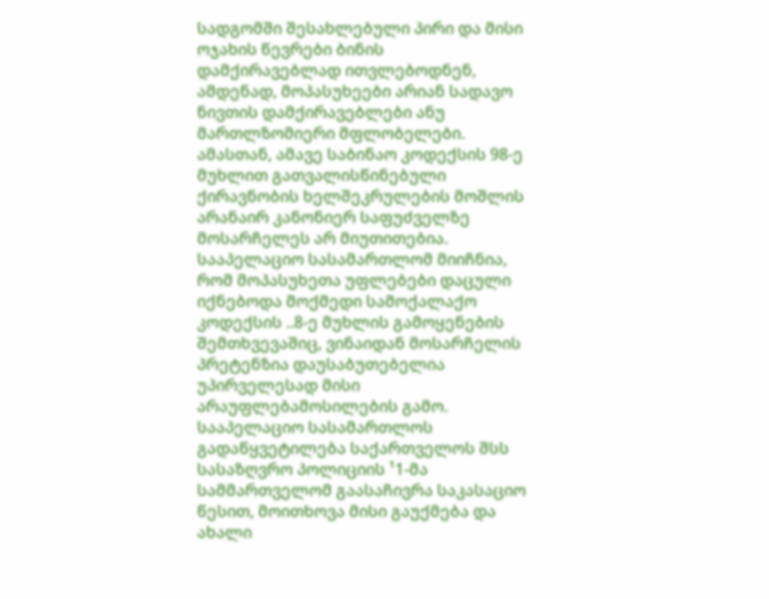სადგომში შესახლებული პირი და მისი ოჯახის წევრები ბინის დამქირავებლად ითვლებოდნენ, ამდენად, მოპასუხეები არიან სადავო ნივთის დამქირავებლები ანუ მართლზომიერი მფლობელები. ამასთან, ამავე საბინაო კოდექსის 98-ე მუხლით გათვალისწინებული ქირავნობის ხელშეკრულების მოშლის არანაირ კანონიერ საფუძველზე მოსარჩელეს არ მიუთითებია. სააპელაციო სასამართლომ მიიჩნია, რომ მოპასუხეთა უფლებები დაცული იქნებოდა მოქმედი სამოქალაქო კოდექსის ..8-ე მუხლის გამოყენების შემთხვევაშიც, ვინაიდან მოსარჩელის პრეტენზია დაუსაბუთებელია უპირველესად მისი არაუფლებამოსილების გამო.
სააპელაციო სასამართლოს გადაწყვეტილება საქართველოს შსს სასაზღვრო პოლიციის ¹1-მა სამმართველომ გაასაჩივრა საკასაციო წესით, მოითხოვა მისი გაუქმება და ახალი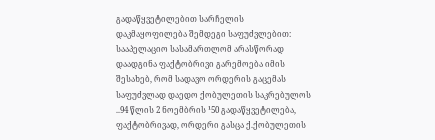გადაწყვეტილებით სარჩელის დაკმაყოფილება შემდეგი საფუძვლებით: სააპელაციო სასამართლომ არასწორად დაადგინა ფაქტობრივი გარემოება იმის შესახებ, რომ სადავო ორდერის გაცემას საფუძვლად დაედო ქობულეთის საკრებულოს ..94 წლის 2 ნოემბრის ¹50 გადაწყვეტილება, ფაქტობრივად, ორდერი გასცა ქ.ქობულეთის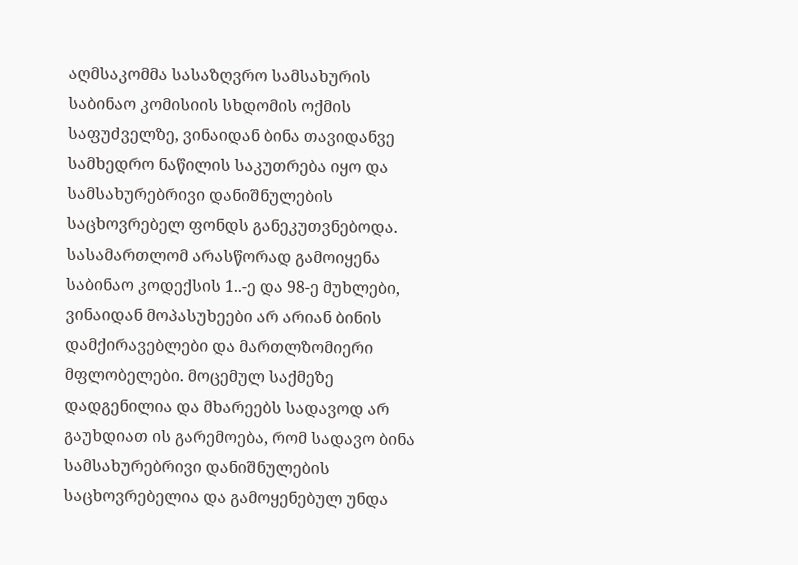აღმსაკომმა სასაზღვრო სამსახურის საბინაო კომისიის სხდომის ოქმის საფუძველზე, ვინაიდან ბინა თავიდანვე სამხედრო ნაწილის საკუთრება იყო და სამსახურებრივი დანიშნულების საცხოვრებელ ფონდს განეკუთვნებოდა. სასამართლომ არასწორად გამოიყენა საბინაო კოდექსის 1..-ე და 98-ე მუხლები, ვინაიდან მოპასუხეები არ არიან ბინის დამქირავებლები და მართლზომიერი მფლობელები. მოცემულ საქმეზე დადგენილია და მხარეებს სადავოდ არ გაუხდიათ ის გარემოება, რომ სადავო ბინა სამსახურებრივი დანიშნულების საცხოვრებელია და გამოყენებულ უნდა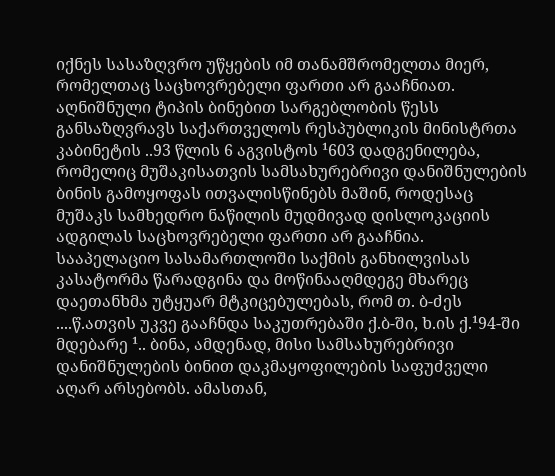იქნეს სასაზღვრო უწყების იმ თანამშრომელთა მიერ, რომელთაც საცხოვრებელი ფართი არ გააჩნიათ. აღნიშნული ტიპის ბინებით სარგებლობის წესს განსაზღვრავს საქართველოს რესპუბლიკის მინისტრთა კაბინეტის ..93 წლის 6 აგვისტოს ¹603 დადგენილება, რომელიც მუშაკისათვის სამსახურებრივი დანიშნულების ბინის გამოყოფას ითვალისწინებს მაშინ, როდესაც მუშაკს სამხედრო ნაწილის მუდმივად დისლოკაციის ადგილას საცხოვრებელი ფართი არ გააჩნია. სააპელაციო სასამართლოში საქმის განხილვისას კასატორმა წარადგინა და მოწინააღმდეგე მხარეც დაეთანხმა უტყუარ მტკიცებულებას, რომ თ. ბ-ძეს ....წ.ათვის უკვე გააჩნდა საკუთრებაში ქ.ბ-ში, ხ.ის ქ.¹94-ში მდებარე ¹.. ბინა, ამდენად, მისი სამსახურებრივი დანიშნულების ბინით დაკმაყოფილების საფუძველი აღარ არსებობს. ამასთან,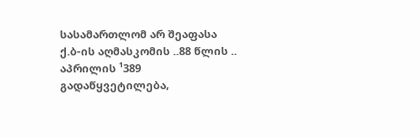სასამართლომ არ შეაფასა ქ.ბ-ის აღმასკომის ..88 წლის .. აპრილის ¹389 გადაწყვეტილება,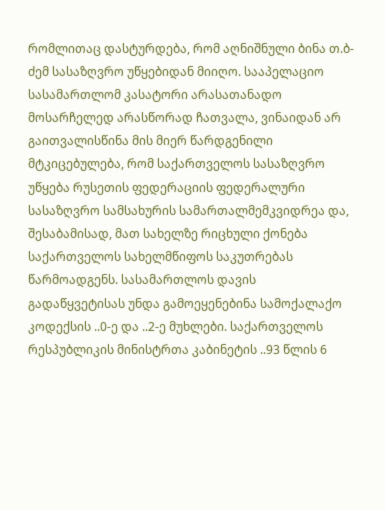რომლითაც დასტურდება, რომ აღნიშნული ბინა თ.ბ-ძემ სასაზღვრო უწყებიდან მიიღო. სააპელაციო სასამართლომ კასატორი არასათანადო მოსარჩელედ არასწორად ჩათვალა, ვინაიდან არ გაითვალისწინა მის მიერ წარდგენილი მტკიცებულება, რომ საქართველოს სასაზღვრო უწყება რუსეთის ფედერაციის ფედერალური სასაზღვრო სამსახურის სამართალმემკვიდრეა და, შესაბამისად, მათ სახელზე რიცხული ქონება საქართველოს სახელმწიფოს საკუთრებას წარმოადგენს. სასამართლოს დავის გადაწყვეტისას უნდა გამოეყენებინა სამოქალაქო კოდექსის ..0-ე და ..2-ე მუხლები. საქართველოს რესპუბლიკის მინისტრთა კაბინეტის ..93 წლის 6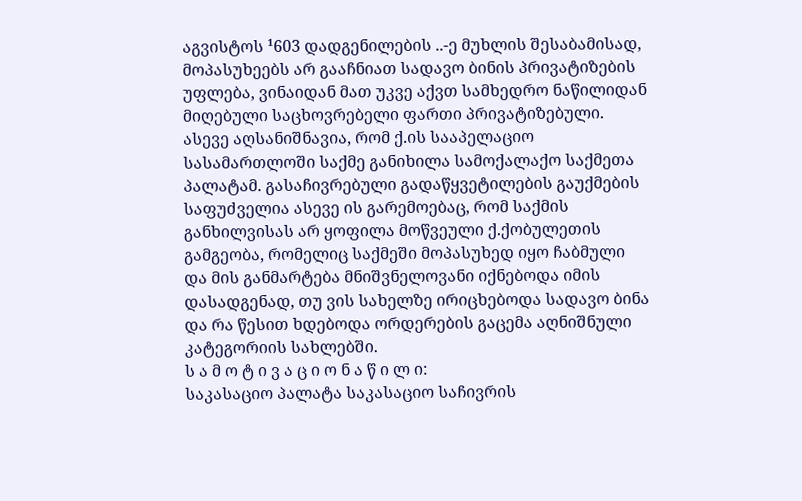აგვისტოს ¹603 დადგენილების ..-ე მუხლის შესაბამისად, მოპასუხეებს არ გააჩნიათ სადავო ბინის პრივატიზების უფლება, ვინაიდან მათ უკვე აქვთ სამხედრო ნაწილიდან მიღებული საცხოვრებელი ფართი პრივატიზებული. ასევე აღსანიშნავია, რომ ქ.ის სააპელაციო სასამართლოში საქმე განიხილა სამოქალაქო საქმეთა პალატამ. გასაჩივრებული გადაწყვეტილების გაუქმების საფუძველია ასევე ის გარემოებაც, რომ საქმის განხილვისას არ ყოფილა მოწვეული ქ.ქობულეთის გამგეობა, რომელიც საქმეში მოპასუხედ იყო ჩაბმული და მის განმარტება მნიშვნელოვანი იქნებოდა იმის დასადგენად, თუ ვის სახელზე ირიცხებოდა სადავო ბინა და რა წესით ხდებოდა ორდერების გაცემა აღნიშნული კატეგორიის სახლებში.
ს ა მ ო ტ ი ვ ა ც ი ო ნ ა წ ი ლ ი:
საკასაციო პალატა საკასაციო საჩივრის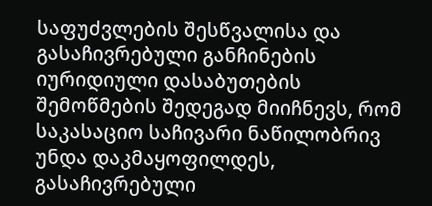საფუძვლების შესწვალისა და გასაჩივრებული განჩინების იურიდიული დასაბუთების შემოწმების შედეგად მიიჩნევს, რომ საკასაციო საჩივარი ნაწილობრივ უნდა დაკმაყოფილდეს, გასაჩივრებული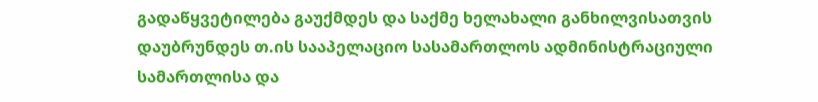გადაწყვეტილება გაუქმდეს და საქმე ხელახალი განხილვისათვის დაუბრუნდეს თ.ის სააპელაციო სასამართლოს ადმინისტრაციული სამართლისა და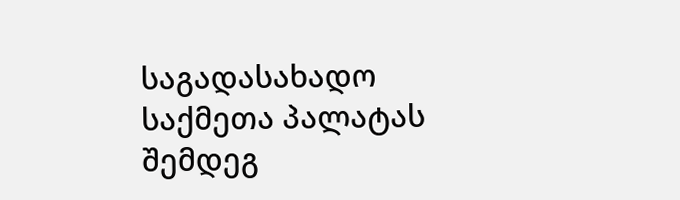საგადასახადო საქმეთა პალატას შემდეგ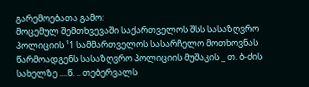გარემოებათა გამო:
მოცემულ შემთხვევაში საქართველოს შსს სასაზღვრო პოლიციის ¹1 სამმართველოს სასარჩელო მოთხოვნას წარმოადგენს სასაზღვრო პოლიციის მუშაკის _ თ. ბ-ძის სახელზე ....წ. .. თებერვალს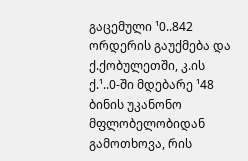გაცემული ¹0..842 ორდერის გაუქმება და ქ.ქობულეთში, კ.ის ქ.¹..0-ში მდებარე ¹48 ბინის უკანონო მფლობელობიდან გამოთხოვა, რის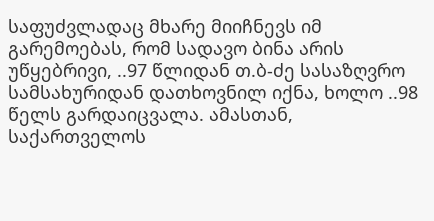საფუძვლადაც მხარე მიიჩნევს იმ გარემოებას, რომ სადავო ბინა არის უწყებრივი, ..97 წლიდან თ.ბ-ძე სასაზღვრო სამსახურიდან დათხოვნილ იქნა, ხოლო ..98 წელს გარდაიცვალა. ამასთან, საქართველოს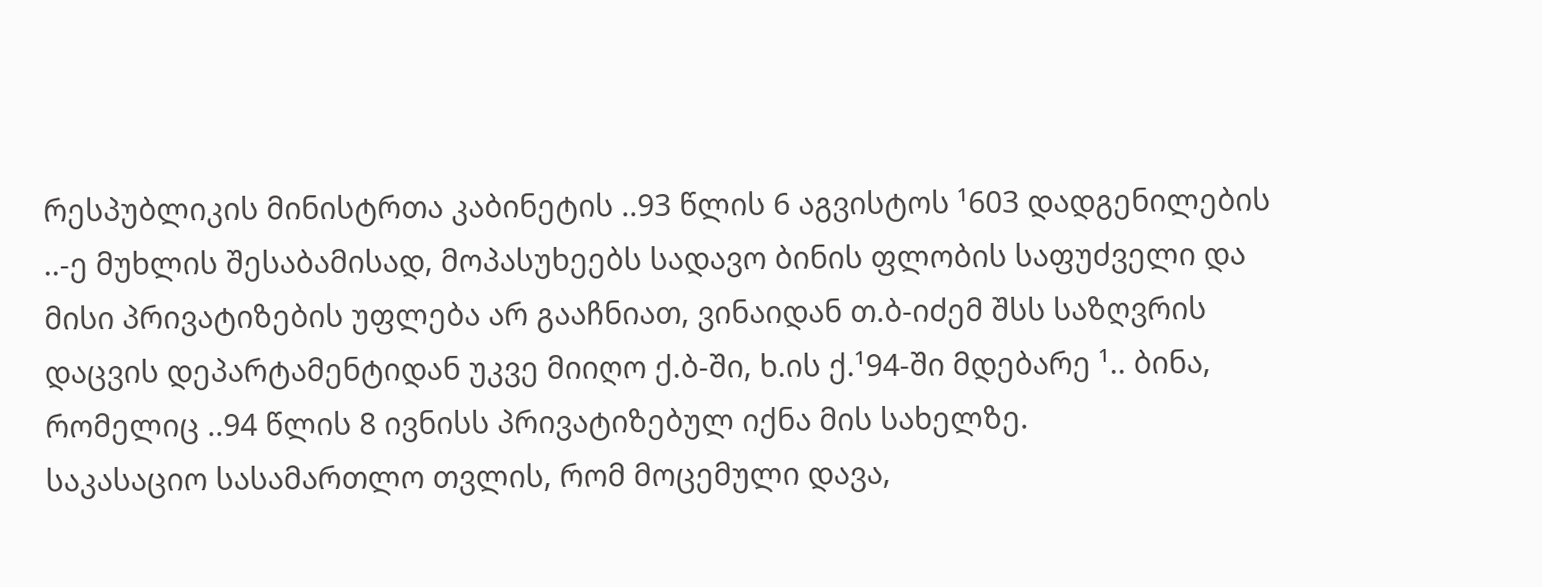რესპუბლიკის მინისტრთა კაბინეტის ..93 წლის 6 აგვისტოს ¹603 დადგენილების ..-ე მუხლის შესაბამისად, მოპასუხეებს სადავო ბინის ფლობის საფუძველი და მისი პრივატიზების უფლება არ გააჩნიათ, ვინაიდან თ.ბ-იძემ შსს საზღვრის დაცვის დეპარტამენტიდან უკვე მიიღო ქ.ბ-ში, ხ.ის ქ.¹94-ში მდებარე ¹.. ბინა, რომელიც ..94 წლის 8 ივნისს პრივატიზებულ იქნა მის სახელზე.
საკასაციო სასამართლო თვლის, რომ მოცემული დავა,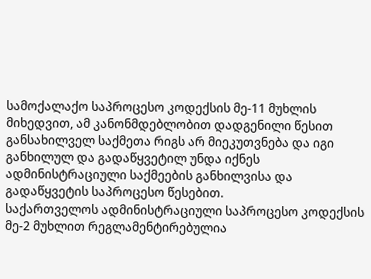სამოქალაქო საპროცესო კოდექსის მე-11 მუხლის მიხედვით, ამ კანონმდებლობით დადგენილი წესით განსახილველ საქმეთა რიგს არ მიეკუთვნება და იგი განხილულ და გადაწყვეტილ უნდა იქნეს ადმინისტრაციული საქმეების განხილვისა და გადაწყვეტის საპროცესო წესებით.
საქართველოს ადმინისტრაციული საპროცესო კოდექსის მე-2 მუხლით რეგლამენტირებულია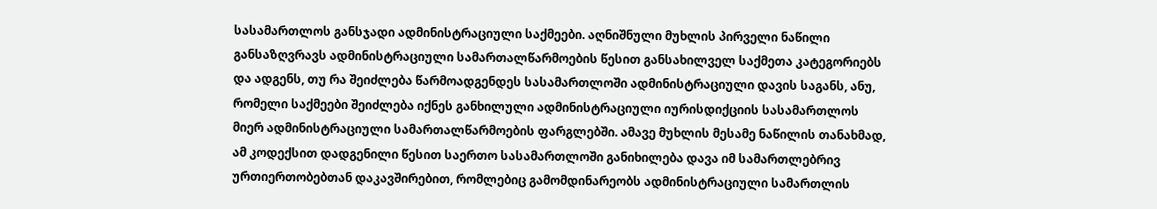სასამართლოს განსჯადი ადმინისტრაციული საქმეები. აღნიშნული მუხლის პირველი ნაწილი განსაზღვრავს ადმინისტრაციული სამართალწარმოების წესით განსახილველ საქმეთა კატეგორიებს და ადგენს, თუ რა შეიძლება წარმოადგენდეს სასამართლოში ადმინისტრაციული დავის საგანს, ანუ, რომელი საქმეები შეიძლება იქნეს განხილული ადმინისტრაციული იურისდიქციის სასამართლოს მიერ ადმინისტრაციული სამართალწარმოების ფარგლებში. ამავე მუხლის მესამე ნაწილის თანახმად, ამ კოდექსით დადგენილი წესით საერთო სასამართლოში განიხილება დავა იმ სამართლებრივ ურთიერთობებთან დაკავშირებით, რომლებიც გამომდინარეობს ადმინისტრაციული სამართლის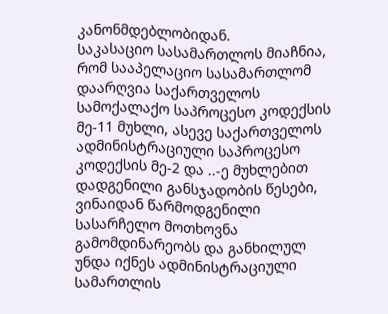კანონმდებლობიდან.
საკასაციო სასამართლოს მიაჩნია, რომ სააპელაციო სასამართლომ დაარღვია საქართველოს სამოქალაქო საპროცესო კოდექსის მე-11 მუხლი, ასევე საქართველოს ადმინისტრაციული საპროცესო კოდექსის მე-2 და ..-ე მუხლებით დადგენილი განსჯადობის წესები, ვინაიდან წარმოდგენილი სასარჩელო მოთხოვნა გამომდინარეობს და განხილულ უნდა იქნეს ადმინისტრაციული სამართლის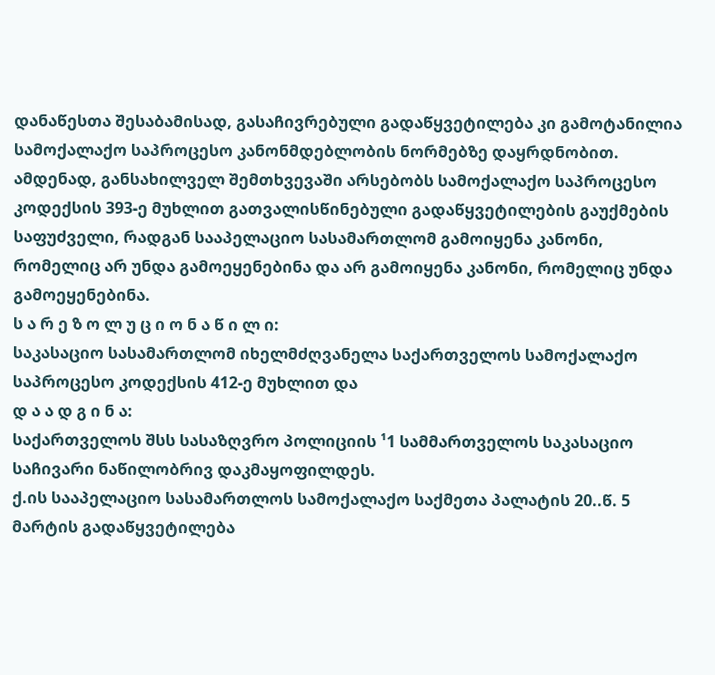დანაწესთა შესაბამისად, გასაჩივრებული გადაწყვეტილება კი გამოტანილია სამოქალაქო საპროცესო კანონმდებლობის ნორმებზე დაყრდნობით.
ამდენად, განსახილველ შემთხვევაში არსებობს სამოქალაქო საპროცესო კოდექსის 393-ე მუხლით გათვალისწინებული გადაწყვეტილების გაუქმების საფუძველი, რადგან სააპელაციო სასამართლომ გამოიყენა კანონი, რომელიც არ უნდა გამოეყენებინა და არ გამოიყენა კანონი, რომელიც უნდა გამოეყენებინა.
ს ა რ ე ზ ო ლ უ ც ი ო ნ ა წ ი ლ ი:
საკასაციო სასამართლომ იხელმძღვანელა საქართველოს სამოქალაქო საპროცესო კოდექსის 412-ე მუხლით და
დ ა ა დ გ ი ნ ა:
საქართველოს შსს სასაზღვრო პოლიციის ¹1 სამმართველოს საკასაციო საჩივარი ნაწილობრივ დაკმაყოფილდეს.
ქ.ის სააპელაციო სასამართლოს სამოქალაქო საქმეთა პალატის 20..წ. 5 მარტის გადაწყვეტილება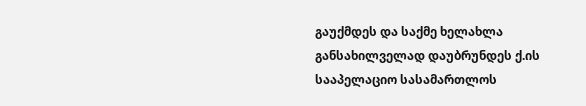გაუქმდეს და საქმე ხელახლა განსახილველად დაუბრუნდეს ქ.ის სააპელაციო სასამართლოს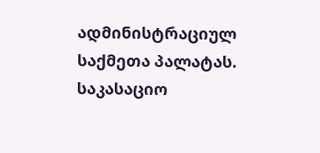ადმინისტრაციულ საქმეთა პალატას.
საკასაციო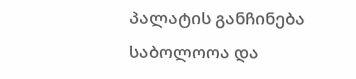პალატის განჩინება საბოლოოა და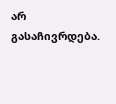არ გასაჩივრდება.